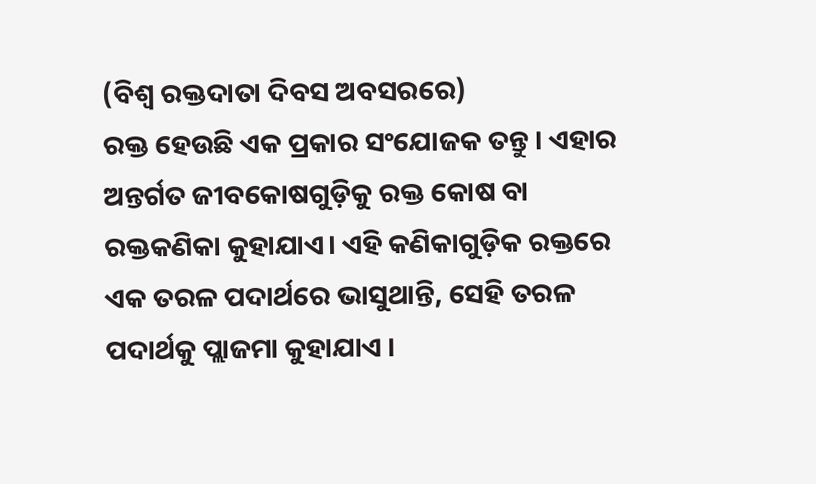(ବିଶ୍ଵ ରକ୍ତଦାତା ଦିବସ ଅବସରରେ)
ରକ୍ତ ହେଉଛି ଏକ ପ୍ରକାର ସଂଯୋଜକ ତନ୍ତୁ । ଏହାର ଅନ୍ତର୍ଗତ ଜୀବକୋଷଗୁଡ଼ିକୁ ରକ୍ତ କୋଷ ବା ରକ୍ତକଣିକା କୁହାଯାଏ। ଏହି କଣିକାଗୁଡ଼ିକ ରକ୍ତରେ ଏକ ତରଳ ପଦାର୍ଥରେ ଭାସୁଥାନ୍ତି, ସେହି ତରଳ ପଦାର୍ଥକୁ ପ୍ଲାଜମା କୁହାଯାଏ ।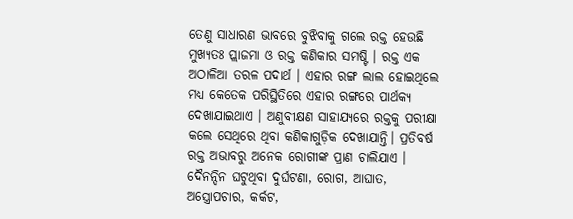ତେଣୁ ସାଧାରଣ ଭାବରେ ବୁଝିବାକୁ ଗଲେ ରକ୍ତ ହେଉଛି ମୁଖ୍ୟତଃ ପ୍ଲାଜମା ଓ ରକ୍ତ କଣିକାର ସମଷ୍ଟି । ରକ୍ତ ଏକ ଅଠାଳିଆ ତରଳ ପଦାର୍ଥ । ଏହାର ରଙ୍ଗ ଲାଲ ହୋଇଥିଲେ ମଧ୍ୟ କେତେକ ପରିସ୍ଥିତିରେ ଏହାର ରଙ୍ଗରେ ପାର୍ଥକ୍ୟ ଦେଖାଯାଇଥାଏ । ଅଣୁବୀକ୍ଷଣ ସାହାଯ୍ୟରେ ରକ୍ତକୁ ପରୀକ୍ଷା କଲେ ସେଥିରେ ଥିବା କଣିକାଗୁଡ଼ିକ ଦେଖାଯାନ୍ତି। ପ୍ରତିବର୍ଷ ରକ୍ତ ଅଭାବରୁ ଅନେକ ରୋଗୀଙ୍କ ପ୍ରାଣ ଚାଲିଯାଏ । ଦୈନନ୍ଦିନ ଘଟୁଥିବା ଦୁର୍ଘଟଣା, ରୋଗ, ଆଘାତ, ଅସ୍ତ୍ରୋପଚାର, କର୍କଟ,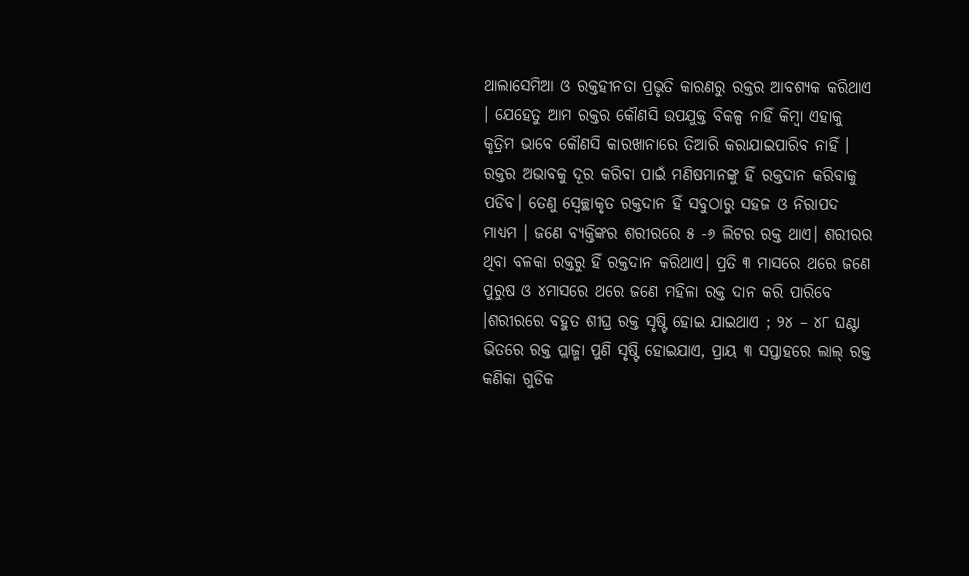ଥାଲାସେମିଆ ଓ ରକ୍ତହୀନତା ପ୍ରଭୃତି କାରଣରୁ ରକ୍ତର ଆବଶ୍ୟକ କରିଥାଏ । ଯେହେତୁ ଆମ ରକ୍ତର କୌଣସି ଉପଯୁକ୍ତ ବିକଳ୍ପ ନାହିଁ କିମ୍ବା ଏହାକୁ କୃତ୍ରିମ ଭାବେ କୌଣସି କାରଖାନାରେ ତିଆରି କରାଯାଇପାରିବ ନାହିଁ । ରକ୍ତର ଅଭାବକୁ ଦୂର କରିବା ପାଇଁ ମଣିଷମାନଙ୍କୁ ହିଁ ରକ୍ତଦାନ କରିବାକୁ ପଡିବ। ତେଣୁ ସ୍ୱେଚ୍ଛାକୃତ ରକ୍ତଦାନ ହିଁ ସବୁଠାରୁ ସହଜ ଓ ନିରାପଦ ମାଧ୍ୟମ । ଜଣେ ବ୍ୟକ୍ତିଙ୍କର ଶରୀରରେ ୫ -୬ ଲିଟର ରକ୍ତ ଥାଏ। ଶରୀରର ଥିବା ବଳକା ରକ୍ତରୁ ହିଁ ରକ୍ତଦାନ କରିଥାଏ। ପ୍ରତି ୩ ମାସରେ ଥରେ ଜଣେ ପୁରୁଷ ଓ ୪ମାସରେ ଥରେ ଜଣେ ମହିଳା ରକ୍ତ ଦାନ କରି ପାରିବେ ।ଶରୀରରେ ବହୁତ ଶୀଘ୍ର ରକ୍ତ ସୃଷ୍ଟି ହୋଇ ଯାଇଥାଏ ; ୨୪ – ୪୮ ଘଣ୍ଟା ଭିତରେ ରକ୍ତ ପ୍ଲାଜ୍ମା ପୁଣି ସୃଷ୍ଟି ହୋଇଯାଏ, ପ୍ରାୟ ୩ ସପ୍ତାହରେ ଲାଲ୍ ରକ୍ତ କଣିକା ଗୁଡିକ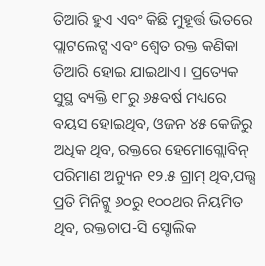ତିଆରି ହୁଏ ଏବଂ କିଛି ମୁହୂର୍ତ୍ତ ଭିତରେ ପ୍ଲାଟଲେଟ୍ସ ଏବଂ ଶ୍ୱେତ ରକ୍ତ କଣିକା ତିଆରି ହୋଇ ଯାଇଥାଏ। ପ୍ରତ୍ୟେକ ସୁସ୍ଥ ବ୍ୟକ୍ତି ୧୮ରୁ ୬୫ବର୍ଷ ମଧ୍ୟରେ ବୟସ ହୋଇଥିବ, ଓଜନ ୪୫ କେଜିରୁ ଅଧିକ ଥିବ, ରକ୍ତରେ ହେମୋଗ୍ଲୋବିନ୍ ପରିମାଣ ଅନ୍ୟୁନ ୧୨.୫ ଗ୍ରାମ୍ ଥିବ,ପଲ୍ସ ପ୍ରତି ମିନିଟ୍କୁ ୬୦ରୁ ୧୦୦ଥର ନିୟମିତ ଥିବ, ରକ୍ତଚାପ-ସି ସ୍ଟୋଲିକ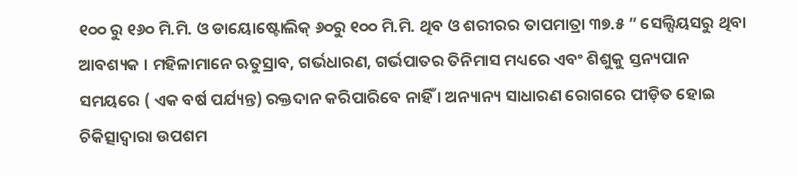୧୦୦ ରୁ ୧୬୦ ମି.ମି. ଓ ଡାୟୋଷ୍ଟୋଲିକ୍ ୬୦ରୁ ୧୦୦ ମି.ମି. ଥିବ ଓ ଶରୀରର ତାପମାତ୍ରା ୩୭.୫ ” ସେଲ୍ସିୟସରୁ ଥିବା ଆବଶ୍ୟକ । ମହିଳାମାନେ ଋତୁସ୍ରାବ, ଗର୍ଭଧାରଣ, ଗର୍ଭପାତର ତିନିମାସ ମଧ୍ୟରେ ଏବଂ ଶିଶୁକୁ ସ୍ତନ୍ୟପାନ ସମୟରେ ( ଏକ ବର୍ଷ ପର୍ଯ୍ୟନ୍ତ) ରକ୍ତଦାନ କରିପାରିବେ ନାହିଁ । ଅନ୍ୟାନ୍ୟ ସାଧାରଣ ରୋଗରେ ପୀଡ଼ିତ ହୋଇ ଚିକିତ୍ସାଦ୍ଵାରା ଉପଶମ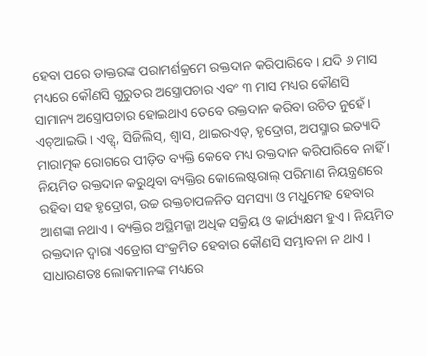ହେବା ପରେ ଡାକ୍ତରଙ୍କ ପରାମର୍ଶକ୍ରମେ ରକ୍ତଦାନ କରିପାରିବେ । ଯଦି ୬ ମାସ ମଧ୍ୟରେ କୌଣସି ଗୁରୁତର ଅସ୍ତ୍ରୋପଚାର ଏବଂ ୩ ମାସ ମଧ୍ୟର କୌଣସି ସାମାନ୍ୟ ଅସ୍ତ୍ରୋପଚାର ହୋଇଥାଏ ତେବେ ରକ୍ତଦାନ କରିବା ଉଚିତ ନୁହେଁ । ଏଚ୍ଆଇଭି । ଏଡ୍ସ୍, ସିଜିଲିସ୍, ଶ୍ଵାସ, ଥାଇରଏଡ୍, ହୃଦ୍ରୋଗ, ଅପସ୍ମାର ଇତ୍ୟାଦି ମାରାତ୍ମକ ରୋଗରେ ପୀଡ଼ିତ ବ୍ୟକ୍ତି କେବେ ମଧ୍ୟ ରକ୍ତଦାନ କରିପାରିବେ ନାହିଁ । ନିୟମିତ ରକ୍ତଦାନ କରୁଥିବା ବ୍ୟକ୍ତିର କୋଲେଷ୍ଟରାଲ୍ ପରିମାଣ ନିୟନ୍ତ୍ରଣରେ ରହିବା ସହ ହୃଦ୍ରୋଗ, ଉଚ୍ଚ ରକ୍ତଚାପଳନିତ ସମସ୍ୟା ଓ ମଧୁମେହ ହେବାର ଆଶଙ୍କା ନଥାଏ। ବ୍ୟକ୍ତିର ଅସ୍ଥିମଜ୍ଜା ଅଧିକ ସକ୍ରିୟ ଓ କାର୍ଯ୍ୟକ୍ଷମ ହୁଏ । ନିୟମିତ ରକ୍ତଦାନ ଦ୍ଵାରା ଏଡ୍ରୋଗ ସଂକ୍ରମିତ ହେବାର କୌଣସି ସମ୍ଭାବନା ନ ଥାଏ । ସାଧାରଣତଃ ଲୋକମାନଙ୍କ ମଧ୍ୟରେ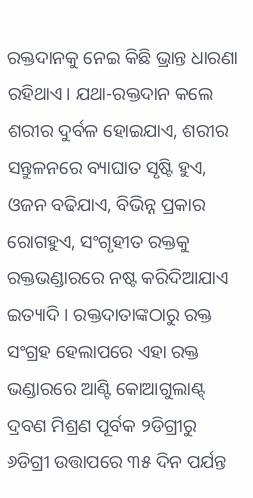ରକ୍ତଦାନକୁ ନେଇ କିଛି ଭ୍ରାନ୍ତ ଧାରଣା ରହିଥାଏ। ଯଥା-ରକ୍ତଦାନ କଲେ ଶରୀର ଦୁର୍ବଳ ହୋଇଯାଏ, ଶରୀର ସନ୍ତୁଳନରେ ବ୍ୟାଘାତ ସୃଷ୍ଟି ହୁଏ, ଓଜନ ବଢିଯାଏ, ବିଭିନ୍ନ ପ୍ରକାର ରୋଗହୁଏ, ସଂଗୃହୀତ ରକ୍ତକୁ ରକ୍ତଭଣ୍ଡାରରେ ନଷ୍ଟ କରିଦିଆଯାଏ ଇତ୍ୟାଦି । ରକ୍ତଦାତାଙ୍କଠାରୁ ରକ୍ତ ସଂଗ୍ରହ ହେଲାପରେ ଏହା ରକ୍ତ ଭଣ୍ଡାରରେ ଆଣ୍ଟି କୋଆଗୁଲାଣ୍ଟ୍ ଦ୍ରବଣ ମିଶ୍ରଣ ପୂର୍ବକ ୨ଡିଗ୍ରୀରୁ ୬ଡିଗ୍ରୀ ଉତ୍ତାପରେ ୩୫ ଦିନ ପର୍ଯନ୍ତ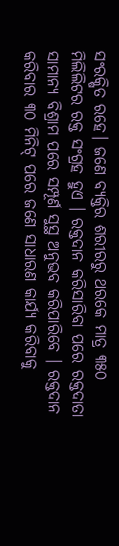ସଂରକ୍ଷିତ ରହେ। ଜଣେ ବ୍ୟକ୍ତିର ଶରୀରରୁ ଥରକେ ମାତ୍ର ୩୫୦ ମିଲିଲିଟର ରକ୍ତ ସଂଗ୍ରହ ହୁଏ । ରକ୍ତଦାନ କରିସାରିବା ପରେ ରକ୍ତଦାତା ସାମାନ୍ୟ ବିଶ୍ରାମ ପରେ ସମ୍ପୂର୍ଣ ସୁସ୍ଥ ଅନୁଭବ କରିପାରିବେ । ରକ୍ତଦାନ କରିବାର ୩୦ ମିନିଟ୍ ପରେ ଜଣେ ସାଧାରଣ କାର୍ଯ୍ୟ କରିବାକୁ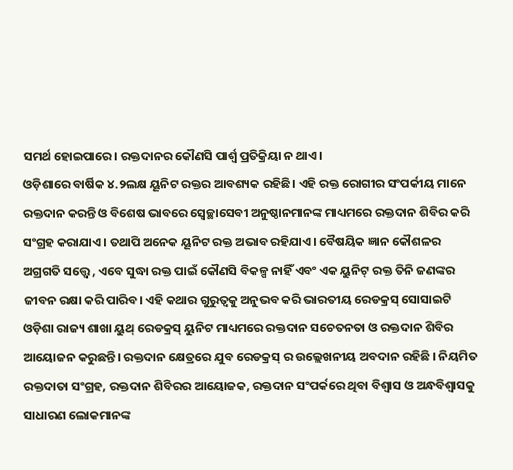ସମର୍ଥ ହୋଇପାରେ। ରକ୍ତଦାନର କୌଣସି ପାର୍ଶ୍ୱ ପ୍ରତିକ୍ରିୟା ନ ଥାଏ।
ଓଡ଼ିଶାରେ ବାର୍ଷିକ ୪.୨ଲକ୍ଷ ୟୂନିଟ ରକ୍ତର ଆବଶ୍ୟକ ରହିଛି। ଏହି ରକ୍ତ ରୋଗୀର ସଂପର୍କୀୟ ମାନେ ରକ୍ତଦାନ କରନ୍ତି ଓ ବିଶେଷ ଭାବରେ ସ୍ବେଚ୍ଛାସେବୀ ଅନୁଷ୍ଠାନମାନଙ୍କ ମାଧ୍ୟମରେ ରକ୍ତଦାନ ଶିବିର କରି ସଂଗ୍ରହ କରାଯାଏ। ତଥାପି ଅନେକ ୟୂନିଟ ରକ୍ତ ଅଭାବ ରହିଯାଏ। ବୈଷୟିକ ଜ୍ଞାନ କୌଶଳର ଅଗ୍ରଗତି ସତ୍ତ୍ୱେ , ଏବେ ସୁଦ୍ଧା ରକ୍ତ ପାଇଁ କୌଣସି ବିକଳ୍ପ ନାହିଁ ଏବଂ ଏକ ୟୁନିଟ୍ ରକ୍ତ ତିନି ଜଣଙ୍କର ଜୀବନ ରକ୍ଷା କରି ପାରିବ। ଏହି କଥାର ଗୁରୁତ୍ଵକୁ ଅନୁଭବ କରି ଭାରତୀୟ ରେଡକ୍ରସ୍ ସୋସାଇଟି ଓଡ଼ିଶା ରାଜ୍ୟ ଶାଖା ୟୁଥ୍ ରେଡକ୍ରସ୍ ୟୁନିଟ ମାଧ୍ୟମରେ ରକ୍ତଦାନ ସଚେତନତା ଓ ରକ୍ତଦାନ ଶିବିର ଆୟୋଜନ କରୁଛନ୍ତି। ରକ୍ତଦାନ କ୍ଷେତ୍ରରେ ଯୁବ ରେଡକ୍ରସ୍ ର ଉଲ୍ଲେଖନୀୟ ଅବଦାନ ରହିଛି । ନିୟମିତ ରକ୍ତଦାତା ସଂଗ୍ରହ, ରକ୍ତଦାନ ଶିବିରର ଆୟୋଜକ, ରକ୍ତଦାନ ସଂପର୍କରେ ଥିବା ବିଶ୍ବାସ ଓ ଅନ୍ଧବିଶ୍ୱାସକୁ ସାଧାରଣ ଲୋକମାନଙ୍କ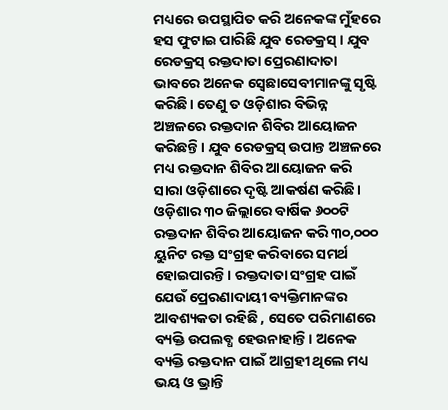ମଧ୍ୟରେ ଉପସ୍ଥାପିତ କରି ଅନେକଙ୍କ ମୁଁହରେ ହସ ଫୁଟାଇ ପାରିଛି ଯୁବ ରେଡକ୍ରସ୍ । ଯୁବ ରେଡକ୍ରସ୍ ରକ୍ତଦାତା ପ୍ରେରଣାଦାତା ଭାବରେ ଅନେକ ସ୍ବେଛାସେବୀମାନଙ୍କୁ ସୃଷ୍ଟି କରିଛି। ତେଣୁ ତ ଓଡ଼ିଶାର ବିଭିନ୍ନ ଅଞ୍ଚଳରେ ରକ୍ତଦାନ ଶିବିର ଆୟୋଜନ କରିଛନ୍ତି। ଯୁବ ରେଡକ୍ରସ୍ ଉପାନ୍ତ ଅଞ୍ଚଳରେ ମଧ୍ୟ ରକ୍ତଦାନ ଶିବିର ଆୟୋଜନ କରି ସାରା ଓଡ଼ିଶାରେ ଦୃଷ୍ଟି ଆକର୍ଷଣ କରିଛି। ଓଡ଼ିଶାର ୩୦ ଜିଲ୍ଲାରେ ବାର୍ଷିକ ୬୦୦ଟି ରକ୍ତଦାନ ଶିବିର ଆୟୋଜନ କରି ୩୦,୦୦୦ ୟୁନିଟ ରକ୍ତ ସଂଗ୍ରହ କରିବାରେ ସମର୍ଥ ହୋଇପାରନ୍ତି। ରକ୍ତଦାତା ସଂଗ୍ରହ ପାଇଁ ଯେଉଁ ପ୍ରେରଣାଦାୟୀ ବ୍ୟକ୍ତିମାନଙ୍କର ଆବଶ୍ୟକତା ରହିଛି , ସେତେ ପରିମାଣରେ ବ୍ୟକ୍ତି ଉପଲବ୍ଧ ହେଉନାହାନ୍ତି। ଅନେକ ବ୍ୟକ୍ତି ରକ୍ତଦାନ ପାଇଁ ଆଗ୍ରହୀ ଥିଲେ ମଧ୍ୟ ଭୟ ଓ ଭ୍ରାନ୍ତି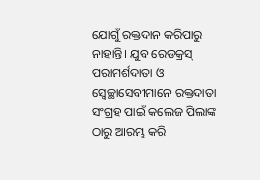ଯୋଗୁଁ ରକ୍ତଦାନ କରିପାରୁ ନାହାନ୍ତି। ଯୁବ ରେଡକ୍ରସ୍ ପରାମର୍ଶଦାତା ଓ ସ୍ବେଚ୍ଛାସେବୀମାନେ ରକ୍ତଦାତା ସଂଗ୍ରହ ପାଇଁ କଲେଜ ପିଲାଙ୍କ ଠାରୁ ଆରମ୍ଭ କରି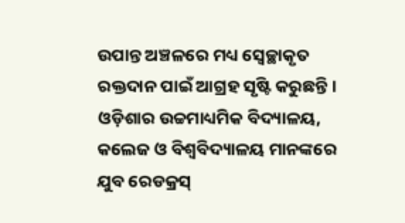ଉପାନ୍ତ ଅଞ୍ଚଳରେ ମଧ୍ୟ ସ୍ବେଚ୍ଛାକୃତ ରକ୍ତଦାନ ପାଇଁ ଆଗ୍ରହ ସୃଷ୍ଟି କରୁଛନ୍ତି। ଓଡ଼ିଶାର ଉଚ୍ଚମାଧ୍ୟମିକ ବିଦ୍ୟାଳୟ, କଲେଜ ଓ ବିଶ୍ଵବିଦ୍ୟାଳୟ ମାନଙ୍କରେ ଯୁବ ରେଡକ୍ରସ୍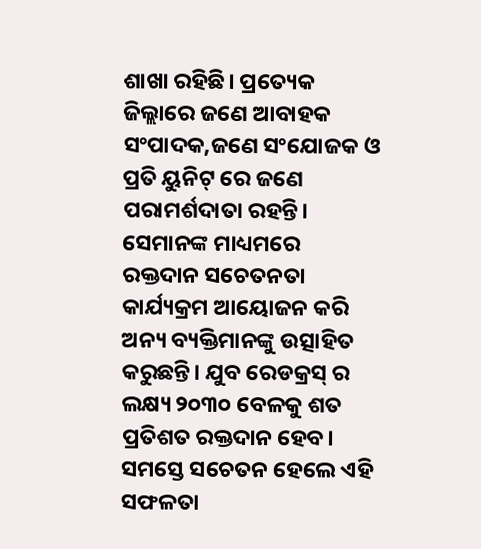ଶାଖା ରହିଛି। ପ୍ରତ୍ୟେକ ଜିଲ୍ଲାରେ ଜଣେ ଆବାହକ ସଂପାଦକ,ଜଣେ ସଂଯୋଜକ ଓ ପ୍ରତି ୟୁନିଟ୍ ରେ ଜଣେ ପରାମର୍ଶଦାତା ରହନ୍ତି। ସେମାନଙ୍କ ମାଧ୍ୟମରେ ରକ୍ତଦାନ ସଚେତନତା କାର୍ଯ୍ୟକ୍ରମ ଆୟୋଜନ କରି ଅନ୍ୟ ବ୍ୟକ୍ତିମାନଙ୍କୁ ଉତ୍ସାହିତ କରୁଛନ୍ତି। ଯୁବ ରେଡକ୍ରସ୍ ର ଲକ୍ଷ୍ୟ ୨୦୩୦ ବେଳକୁ ଶତ ପ୍ରତିଶତ ରକ୍ତଦାନ ହେବ। ସମସ୍ତେ ସଚେତନ ହେଲେ ଏହି ସଫଳତା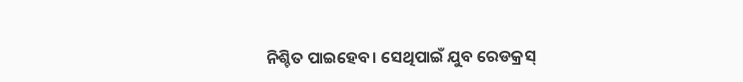ନିଶ୍ଚିତ ପାଇହେବ। ସେଥିପାଇଁ ଯୁବ ରେଡକ୍ରସ୍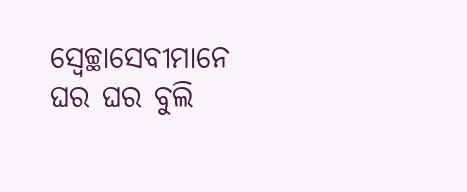ସ୍ବେଚ୍ଛାସେବୀମାନେ ଘର ଘର ବୁଲି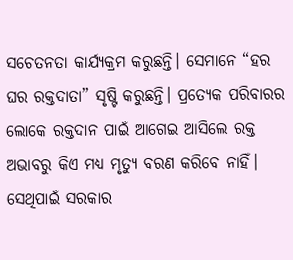ସଚେତନତା କାର୍ଯ୍ୟକ୍ରମ କରୁଛନ୍ତି। ସେମାନେ “ହର ଘର ରକ୍ତଦାତା” ସୃଷ୍ଟି କରୁଛନ୍ତି। ପ୍ରତ୍ୟେକ ପରିବାରର ଲୋକେ ରକ୍ତଦାନ ପାଇଁ ଆଗେଇ ଆସିଲେ ରକ୍ତ ଅଭାବରୁ କିଏ ମଧ୍ୟ ମୃତ୍ୟୁ ବରଣ କରିବେ ନାହିଁ। ସେଥିପାଇଁ ସରକାର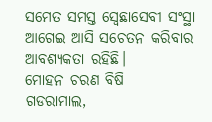ସମେତ ସମସ୍ତ ସ୍ବେଛାସେବୀ ସଂସ୍ଥା ଆଗେଇ ଆସି ସଚେତନ କରିବାର ଆବଶ୍ୟକତା ରହିଛି।
ମୋହନ ଚରଣ ବିଷି
ଗଡରାମାଲ,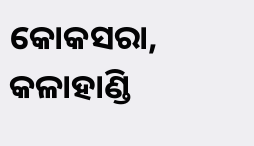କୋକସରା, କଳାହାଣ୍ଡି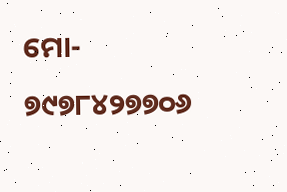ମୋ- ୭୯୭୮୪୨୭୭୦୬